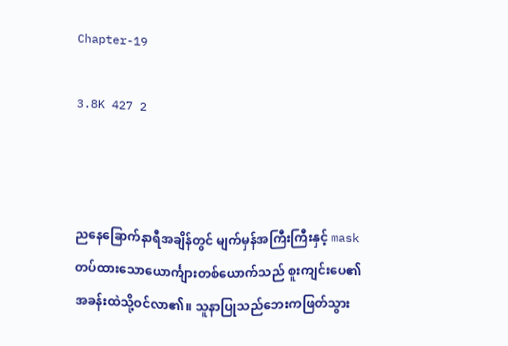Chapter-19

3.8K 427 2



ညနေခြောက်နာရီအချိန်တွင် မျက်မှန်အကြီးကြီးနှင့် mask တပ်ထားသောယောင်္ကျားတစ်ယောက်သည် စူးကျင်းပေ၏အခန်းထဲသို့ဝင်လာ၏။ သူနာပြုသည်ဘေးကဖြတ်သွား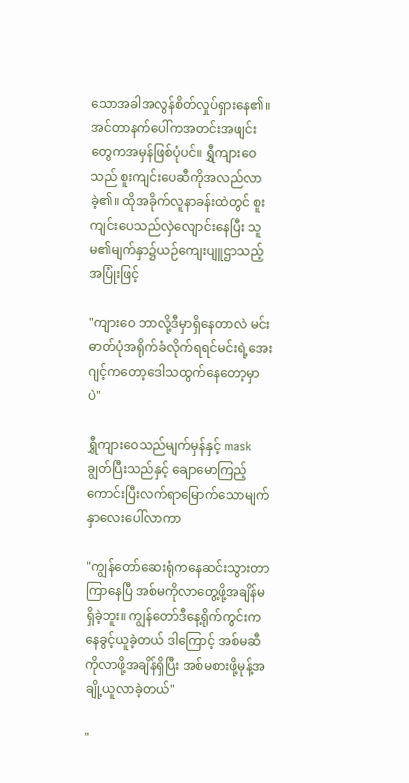သောအခါအလွန်စိတ်လှုပ်ရှားနေ၏။ အင်တာနက်ပေါ်ကအတင်းအဖျင်းတွေကအမှန်ဖြစ်ပုံပင်။ ရွှီကျားဝေသည် စူးကျင်းပေဆီကိုအလည်လာခဲ့၏။ ထိုအခိုက်လူနာခန်းထဲတွင် စူးကျင်းပေသည်လှဲလျောင်းနေပြီး သူမ၏မျက်နှာ၌ယဉ်ကျေးပျူဌာသည့်အပြုံးဖြင့်

"ကျားဝေ ဘာလို့ဒီမှာရှိနေတာလဲ မင်းဓာတ်ပုံအရိုက်ခံလိုက်ရရင်မင်းရဲ့အေးဂျင့်ကတော့ဒေါသထွက်နေတော့မှာပဲ"

ရွှီကျားဝေသည်မျက်မှန်နှင့် mask ချွတ်ပြီးသည်နှင့် ချောမောကြည့်ကောင်းပြီးလက်ရာမြောက်သောမျက်နှာလေးပေါ်လာကာ

"ကျွန်တော်ဆေးရုံကနေဆင်းသွားတာကြာနေပြီ အစ်မကိုလာတွေ့ဖို့အချိန်မရှိခဲ့ဘူး။ ကျွန်တော်ဒီနေ့ရိုက်ကွင်းကနေခွင့်ယူခဲ့တယ် ဒါကြောင့် အစ်မဆီကိုလာဖို့အချိန်ရှိပြီး အစ်မစားဖို့မုန့်အချို့ယူလာခဲ့တယ်"

"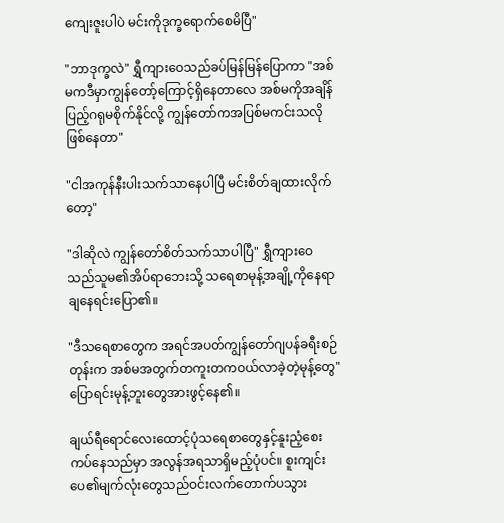ကျေးဇူးပါပဲ မင်းကိုဒုက္ခရောက်စေမိပြီ"

"ဘာဒုက္ခလဲ" ရွှီကျားဝေသည်ခပ်မြန်မြန်ပြောကာ "အစ်မကဒီမှာကျွန်တော့်ကြောင့်ရှိနေတာလေ အစ်မကိုအချိန်ပြည့်ဂရုမစိုက်နိုင်လို့ ကျွန်တော်ကအပြစ်မကင်းသလိုဖြစ်နေတာ"

"ငါအကုန်နီးပါးသက်သာနေပါပြီ မင်းစိတ်ချထားလိုက်တော့"

"ဒါဆိုလဲ ကျွန်တော်စိတ်သက်သာပါပြီ" ရွှီကျားဝေသည်သူမ၏အိပ်ရာဘေးသို့ သရေစာမုန့်အချို့ကိုနေရာချနေရင်းပြော၏။

"ဒီသရေစာတွေက အရင်အပတ်ကျွန်တော်ဂျပန်ခရီးစဉ်တုန်းက အစ်မအတွက်တကူးတကဝယ်လာခဲ့တဲ့မုန့်တွေ" ပြောရင်းမုန့်ဘူးတွေအားဖွင့်နေ၏။

ချယ်ရီရောင်လေးထောင့်ပုံသရေစာတွေနှင့်နူးညံ့စေးကပ်နေသည်မှာ အလွန်အရသာရှိမည့်ပုံပင်။ စူးကျင်းပေ၏မျက်လုံးတွေသည်ဝင်းလက်တောက်ပသွား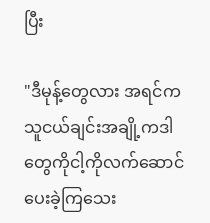ပြီး

"ဒီမုန့်တွေလား အရင်ကသူငယ်ချင်းအချို့ကဒါတွေကိုငါ့ကိုလက်ဆောင်ပေးခဲ့ကြသေး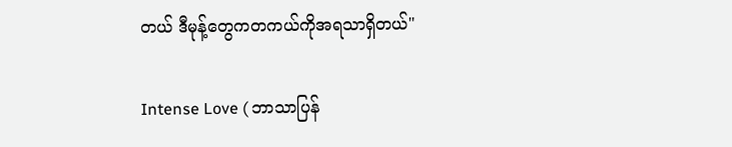တယ် ဒီမုန့်တွေကတကယ်ကိုအရသာရှိတယ်"

Intense Love ( ဘာသာပြန်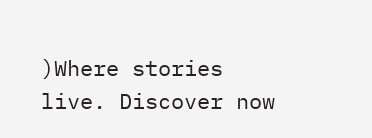)Where stories live. Discover now